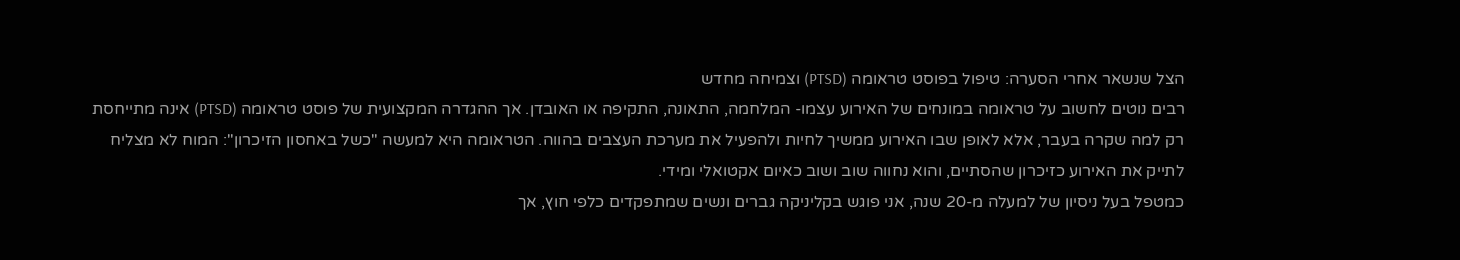הצל שנשאר אחרי הסערה: טיפול בפוסט טראומה (PTSD) וצמיחה מחדש
רבים נוטים לחשוב על טראומה במונחים של האירוע עצמו- המלחמה, התאונה, התקיפה או האובדן. אך ההגדרה המקצועית של פוסט טראומה (PTSD) אינה מתייחסת רק למה שקרה בעבר, אלא לאופן שבו האירוע ממשיך לחיות ולהפעיל את מערכת העצבים בהווה. הטראומה היא למעשה "כשל באחסון הזיכרון": המוח לא מצליח לתייק את האירוע כזיכרון שהסתיים, והוא נחווה שוב ושוב כאיום אקטואלי ומידי.
כמטפל בעל ניסיון של למעלה מ-20 שנה, אני פוגש בקליניקה גברים ונשים שמתפקדים כלפי חוץ, אך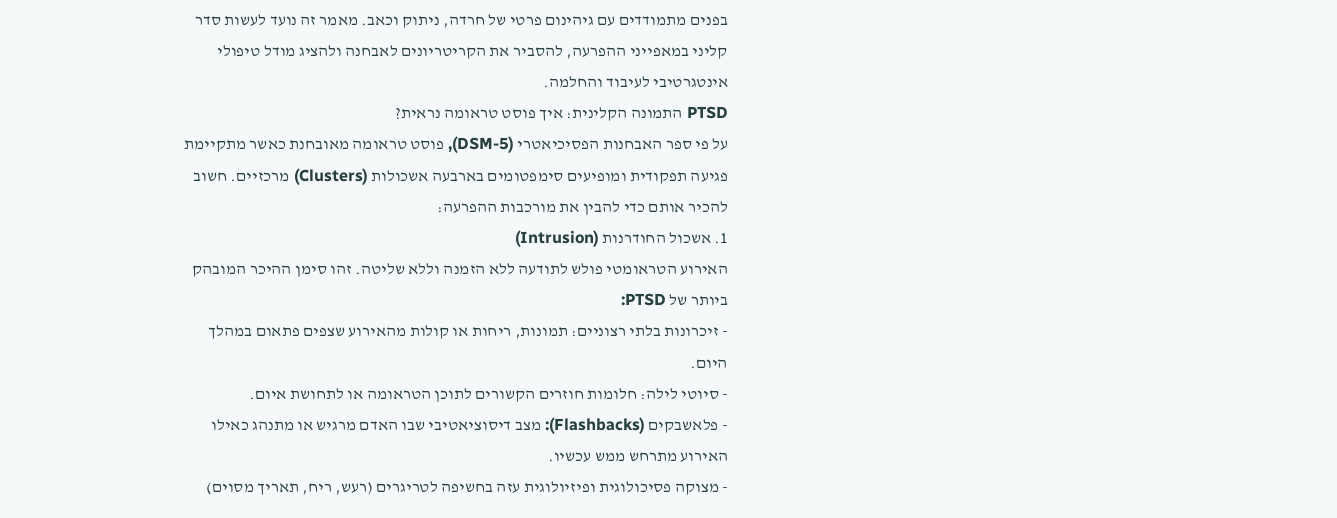בפנים מתמודדים עם גיהינום פרטי של חרדה, ניתוק וכאב. מאמר זה נועד לעשות סדר קליני במאפייני ההפרעה, להסביר את הקריטריונים לאבחנה ולהציג מודל טיפולי אינטגרטיבי לעיבוד והחלמה.
PTSD התמונה הקלינית: איך פוסט טראומה נראית?
על פי ספר האבחנות הפסיכיאטרי (DSM-5), פוסט טראומה מאובחנת כאשר מתקיימת פגיעה תפקודית ומופיעים סימפטומים בארבעה אשכולות (Clusters) מרכזיים. חשוב להכיר אותם כדי להבין את מורכבות ההפרעה:
1. אשכול החודרנות (Intrusion)
האירוע הטראומטי פולש לתודעה ללא הזמנה וללא שליטה. זהו סימן ההיכר המובהק ביותר של PTSD:
- זיכרונות בלתי רצוניים: תמונות, ריחות או קולות מהאירוע שצפים פתאום במהלך היום.
- סיוטי לילה: חלומות חוזרים הקשורים לתוכן הטראומה או לתחושת איום.
- פלאשבקים (Flashbacks): מצב דיסוציאטיבי שבו האדם מרגיש או מתנהג כאילו האירוע מתרחש ממש עכשיו.
- מצוקה פסיכולוגית ופיזיולוגית עזה בחשיפה לטריגרים (רעש, ריח, תאריך מסוים)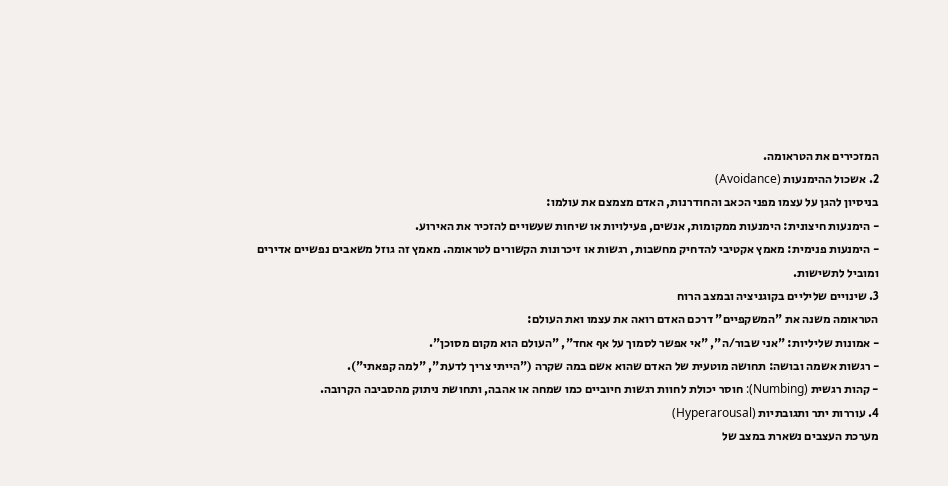המזכירים את הטראומה.
2. אשכול ההימנעות (Avoidance)
בניסיון להגן על עצמו מפני הכאב והחודרנות, האדם מצמצם את עולמו:
- הימנעות חיצונית: הימנעות ממקומות, אנשים, פעילויות או שיחות שעשויים להזכיר את האירוע.
- הימנעות פנימית: מאמץ אקטיבי להדחיק מחשבות, רגשות או זיכרונות הקשורים לטראומה. מאמץ זה גוזל משאבים נפשיים אדירים ומוביל לתשישות.
3. שינויים שליליים בקוגניציה ובמצב הרוח
הטראומה משנה את "המשקפיים" דרכם האדם רואה את עצמו ואת העולם:
- אמונות שליליות: "אני שבור/ה", "אי אפשר לסמוך על אף אחד", "העולם הוא מקום מסוכן".
- רגשות אשמה ובושה: תחושה מוטעית של האדם שהוא אשם במה שקרה ("הייתי צריך לדעת", "למה קפאתי").
- קהות רגשית (Numbing): חוסר יכולת לחוות רגשות חיוביים כמו שמחה או אהבה, ותחושת ניתוק מהסביבה הקרובה.
4. עוררות יתר ותגובתיות (Hyperarousal)
מערכת העצבים נשארת במצב של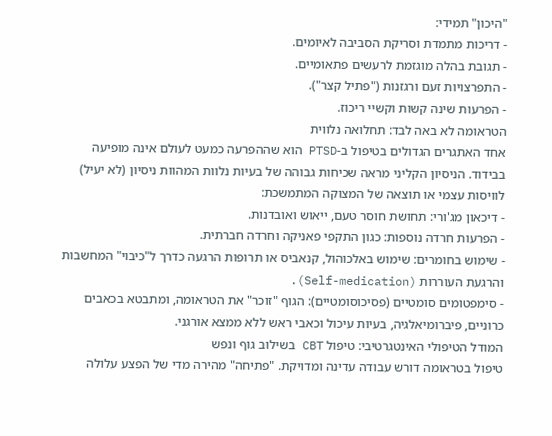"היכון" תמידי:
- דריכות מתמדת וסריקת הסביבה לאיומים.
- תגובת בהלה מוגזמת לרעשים פתאומיים.
- התפרצויות זעם ורגזנות ("פתיל קצר").
- הפרעות שינה קשות וקשיי ריכוז.
הטראומה לא באה לבד: תחלואה נלווית
אחד האתגרים הגדולים בטיפול ב-PTSD הוא שההפרעה כמעט לעולם אינה מופיעה בבידוד. הניסיון הקליני מראה שכיחות גבוהה של בעיות נלוות המהוות ניסיון (לא יעיל) לוויסות עצמי או תוצאה של המצוקה המתמשכת:
- דיכאון מג'ורי: תחושת חוסר טעם, ייאוש ואובדנות.
- הפרעות חרדה נוספות: כגון התקפי פאניקה וחרדה חברתית.
- שימוש בחומרים: שימוש באלכוהול, קנאביס או תרופות הרגעה כדרך ל"כיבוי" המחשבות והרגעת העוררות (Self-medication).
- סימפטומים סומטיים (פסיכוסומטיים): הגוף "זוכר" את הטראומה, ומתבטא בכאבים כרוניים, פיברומיאלגיה, בעיות עיכול וכאבי ראש ללא ממצא אורגני.
המודל הטיפולי האינטגרטיבי: טיפול CBT בשילוב גוף ונפש
טיפול בטראומה דורש עבודה עדינה ומדויקת. "פתיחה" מהירה מדי של הפצע עלולה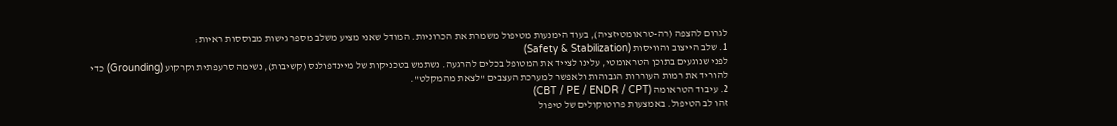לגרום להצפה (רה-טראומטיזציה), בעוד הימנעות מטיפול משמרת את הכרוניות. המודל שאני מציע משלב מספר גישות מבוססות ראיות:
1. שלב הייצוב והוויסות (Safety & Stabilization)
לפני שנוגעים בתוכן הטראומטי, עלינו לצייד את המטופל בכלים להרגעה. נשתמש בטכניקות של מיינדפולנס (קשיבות), נשימה סרעפתית וקרקוע (Grounding) כדי להוריד את רמות העוררות הגבוהות ולאפשר למערכת העצבים "לצאת מהמקלט".
2. עיבוד הטראומה (CBT / PE / ENDR / CPT)
זהו לב הטיפול. באמצעות פרוטוקולים של טיפול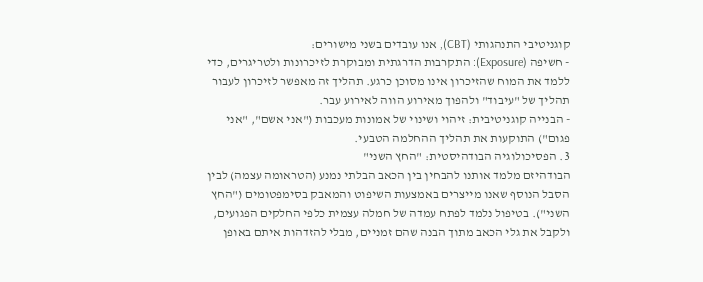קוגניטיבי התנהגותי (CBT), אנו עובדים בשני מישורים:
- חשיפה (Exposure): התקרבות הדרגתית ומבוקרת לזיכרונות ולטריגרים, כדי ללמד את המוח שהזיכרון אינו מסוכן כרגע. תהליך זה מאפשר לזיכרון לעבור תהליך של "עיבוד" ולהפוך מאירוע הווה לאירוע עבר.
- הבנייה קוגניטיבית: זיהוי ושינוי של אמונות מעכבות ("אני אשם", "אני פגום") התוקעות את תהליך ההחלמה הטבעי.
3. הפסיכולוגיה הבודהיסטית: "החץ השני"
הבודהיזם מלמד אותנו להבחין בין הכאב הבלתי נמנע (הטראומה עצמה) לבין הסבל הנוסף שאנו מייצרים באמצעות השיפוט והמאבק בסימפטומים ("החץ השני"). בטיפול נלמד לפתח עמדה של חמלה עצמית כלפי החלקים הפגועים, ולקבל את גלי הכאב מתוך הבנה שהם זמניים, מבלי להזדהות איתם באופן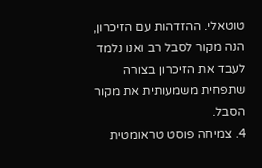טוטאלי. ההזדהות עם הזיכרון, הנה מקור לסבל רב ואנו נלמד לעבד את הזיכרון בצורה שתפחית משמעותית את מקור הסבל.
4. צמיחה פוסט טראומטית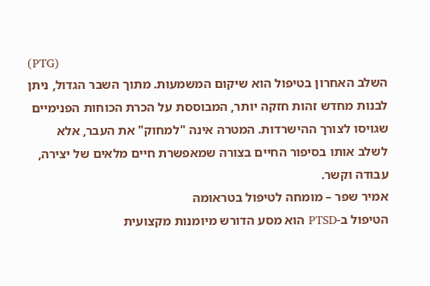(PTG)
השלב האחרון בטיפול הוא שיקום המשמעות. מתוך השבר הגדול, ניתן לבנות מחדש זהות חזקה יותר, המבוססת על הכרת הכוחות הפנימיים שגויסו לצורך ההישרדות. המטרה אינה "למחוק" את העבר, אלא לשלב אותו בסיפור החיים בצורה שמאפשרת חיים מלאים של יצירה, עבודה וקשר.
אמיר שפר – מומחה לטיפול בטראומה
הטיפול ב-PTSD הוא מסע הדורש מיומנות מקצועית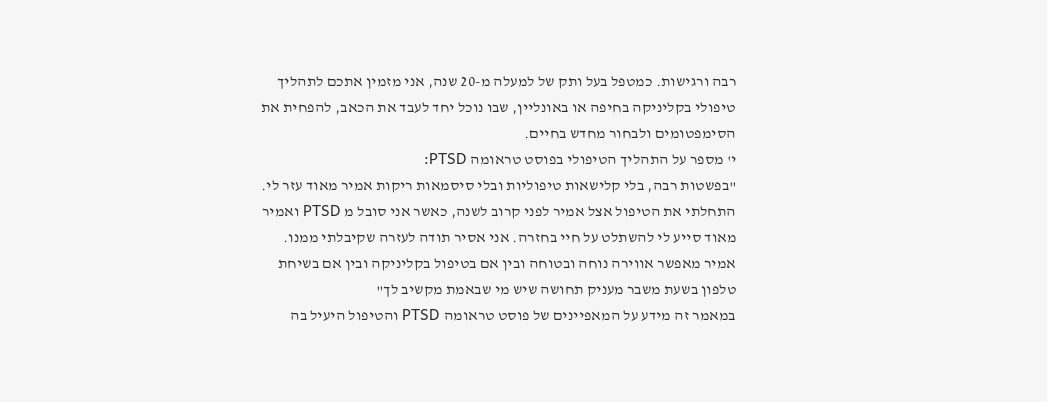רבה ורגישות. כמטפל בעל ותק של למעלה מ-20 שנה, אני מזמין אתכם לתהליך טיפולי בקליניקה בחיפה או באונליין, שבו נוכל יחד לעבד את הכאב, להפחית את הסימפטומים ולבחור מחדש בחיים.
י' מספר על התהליך הטיפולי בפוסט טראומה PTSD:
"בפשטות רבה, בלי קלישאות טיפוליות ובלי סיסמאות ריקות אמיר מאוד עזר לי. התחלתי את הטיפול אצל אמיר לפני קרוב לשנה, כאשר אני סובל מ PTSD ואמיר מאוד סייע לי להשתלט על חיי בחזרה. אני אסיר תודה לעזרה שקיבלתי ממנו. אמיר מאפשר אווירה נוחה ובטוחה ובין אם בטיפול בקליניקה ובין אם בשיחת טלפון בשעת משבר מעניק תחושה שיש מי שבאמת מקשיב לך"
במאמר זה מידע על המאפיינים של פוסט טראומה PTSD והטיפול היעיל בה